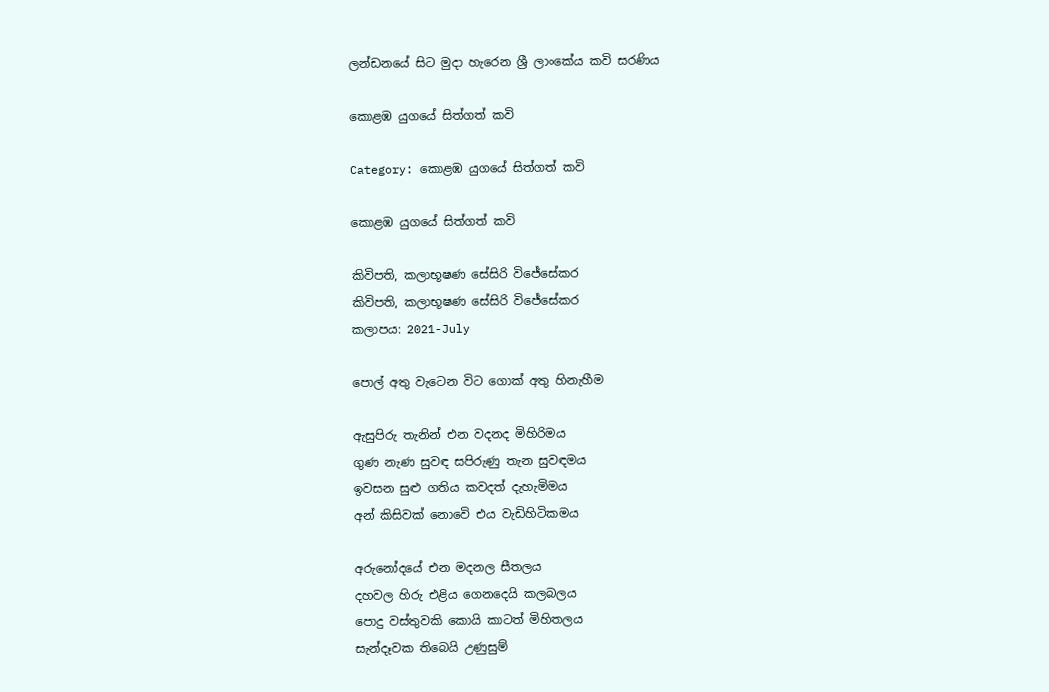ලන්ඩනයේ සිට මුදා හැරෙන ශ්‍රී ලාංකේය කවි සරණිය

කොළඹ යුගයේ සිත්ගත් කවි

Category: කොළඹ යුගයේ සිත්ගත් කවි

කොළඹ යුගයේ සිත්ගත් කවි

කිවිපති, කලාභූෂණ සේසිරි විජේසේකර
කිවිපති, කලාභූෂණ සේසිරි විජේසේකර
කලාපය: 2021-July

පොල් අතු වැටෙන විට ගොක් අතු හිනැහීම

ඇසුපිරු තැනින් එන වදනද මිහිරිමය
ගුණ නැණ සුවඳ සපිරුණු තැන සුවඳමය
ඉවසන සුළු ගතිය කවදත් දැහැමිමය
අන් කිසිවක් නොවෙි එය වැඩිහිටිකමය

අරුනෝදයේ එන මදනල සීතලය
දහවල හිරු එළිය ගෙනදෙයි කලබලය
පොදු වස්තුවකි කොයි කාටත් මිහිතලය
සැන්දෑවක තිබෙයි උණුසුම්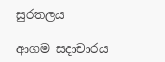සුරතලය

ආගම සදාචාරය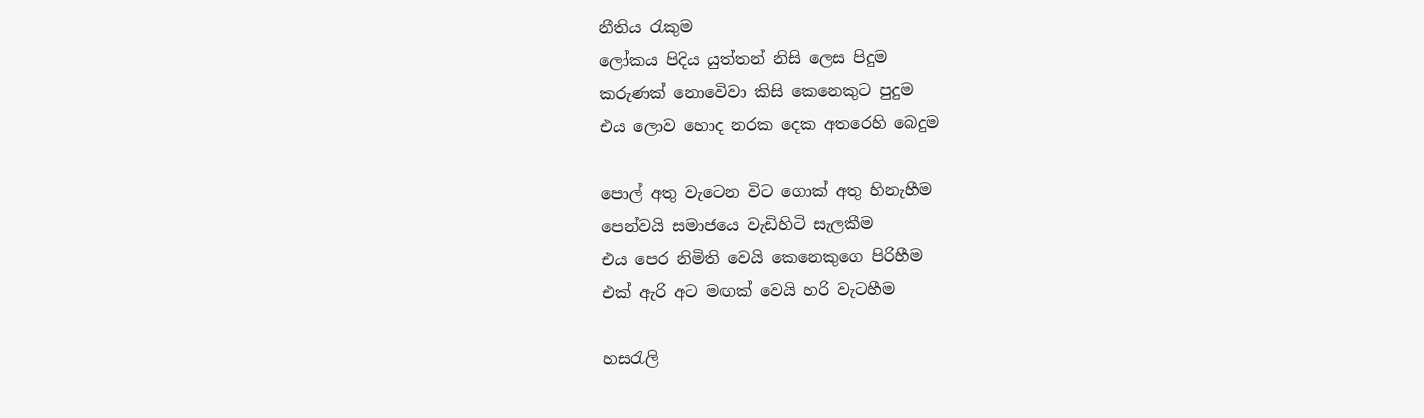නීතිය රැකුම
ලෝකය පිදිය යුත්තන් නිසි ලෙස පිදුම
කරුණක් නොවෙිවා කිසි කෙනෙකුට පුදුම
එය ලොව හොද නරක දෙක අතරෙහි බෙදුම

පොල් අතු වැටෙන විට ගොක් අතු හිනැහීම
පෙන්වයි සමාජයෙ වැඩිහිටි සැලකීම
එය පෙර නිමිති වෙයි කෙනෙකුගෙ පිරිහීම
එක් ඇරි අට මඟක් වෙයි හරි වැටහීම

හසරැලි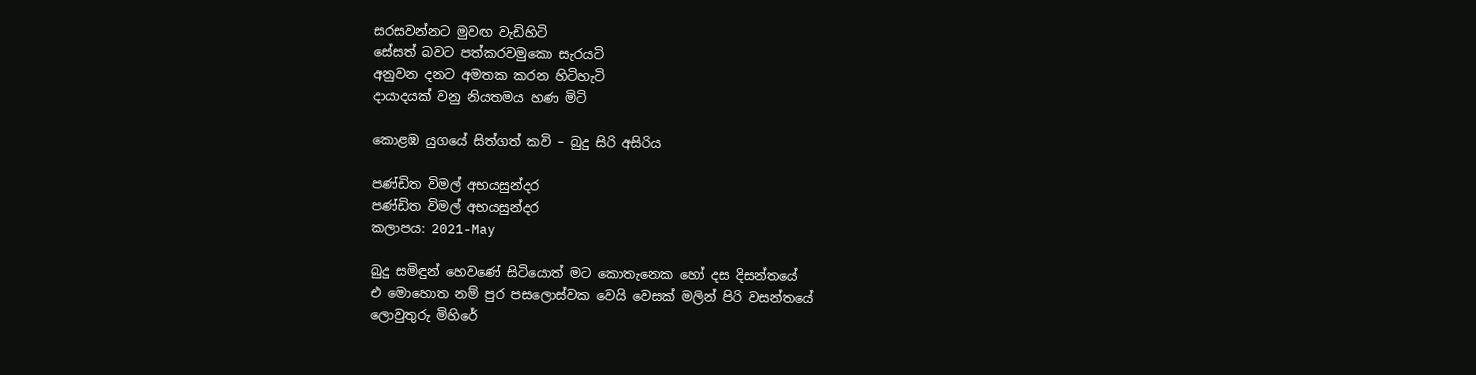සරසවන්නට මුවඟ වැඩිහිටි
සේසත් බවට පත්කරවමුකො සැරයටි
අනුවන දනට අමතක කරන හිටිහැටි
දායාදයක් වනු නියතමය හණ මිටි

කොළඹ යුගයේ සිත්ගත් කවි – බුදු සිරි අසිරිය

පණ්ඩිත විමල් අභයසුන්දර
පණ්ඩිත විමල් අභයසුන්දර
කලාපය: 2021-May

බුදු සමිඳුන් හෙවණේ සිටියොත් මට කොතැනෙක හෝ දස දිසන්තයේ
එ මොහොත නම් පුර පසලොස්වක වෙයි වෙසක් මලින් පිරි වසන්තයේ
ලොවුතුරු මිහිරේ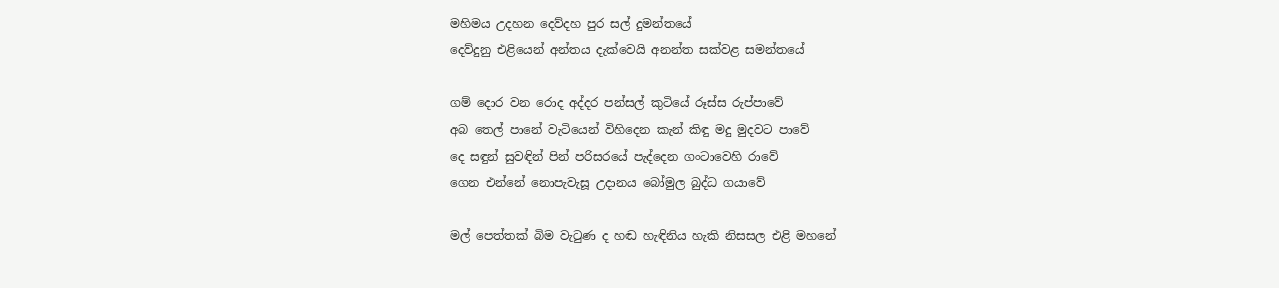මහිමය උදහන දෙව්දහ පුර සල් දුමන්තයේ
දෙව්දුනු එළියෙන් අන්තය දැක්වෙයි අනන්ත සක්වළ සමන්තයේ

ගම් දොර වන රොද අද්දර පන්සල් කුටියේ රූස්ස රුප්පාවේ
අබ තෙල් පානේ වැටියෙන් විහිදෙන කැන් කිඳු මදු මුදවට පාවේ
දෙ සඳුන් සුවඳින් පින් පරිසරයේ පැද්දෙන ගංටාවෙහි රාවේ
ගෙන එන්නේ නොපැවැසූ උදානය බෝමුල බුද්ධ ගයාවේ

මල් පෙත්තක් බිම වැටුණ ද හඬ හැඳිනිය හැකි නිසසල එළි මහනේ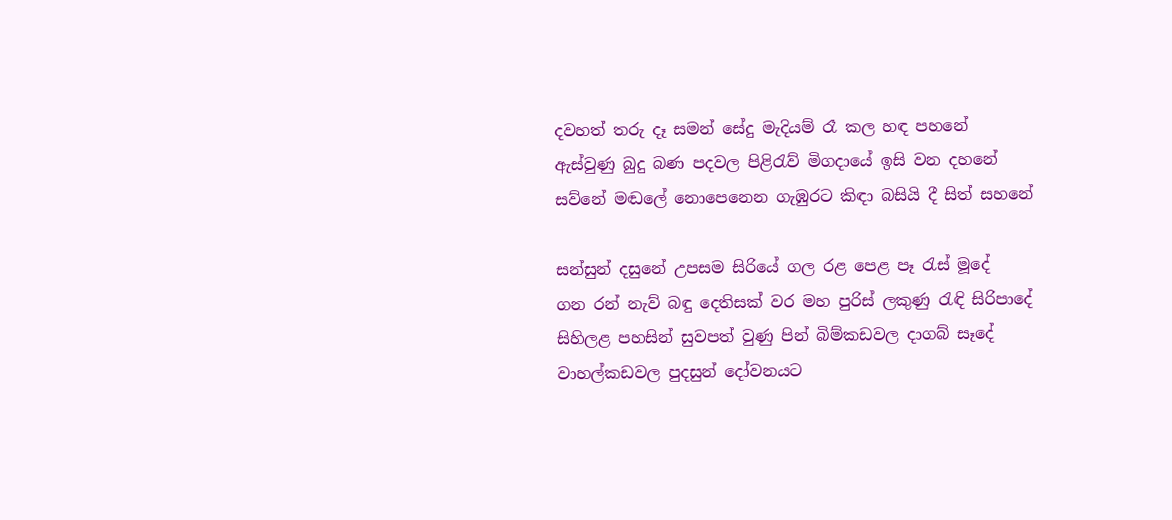දවහත් තරු දෑ සමන් සේදු මැදියම් රෑ කල හඳ පහනේ
ඇස්වුණු බුදු බණ පදවල පිළිරැව් මිගදායේ ඉසි වන දහනේ
සව්නේ මඬලේ නොපෙනෙන ගැඹුරට කිඳා බසියි දී සිත් සහනේ

සන්සුන් දසුනේ උපසම සිරියේ ගල රළ පෙළ පෑ රැස් මූදේ
ගන රන් නැව් බඳු දෙතිසක් වර මහ පුරිස් ලකුණු රැඳි සිරිපාදේ
සිහිලළ පහසින් සුවපත් වුණු පින් බිම්කඩවල දාගබ් සෑදේ
වාහල්කඩවල පුදසුන් දෝවනයට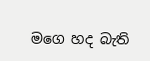මගෙ හද බැති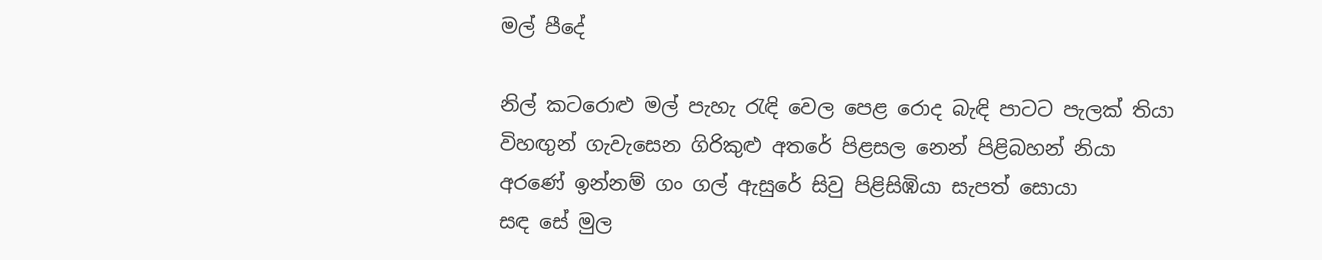මල් පීදේ

නිල් කටරොළු මල් පැහැ රැඳි වෙල පෙළ රොද බැඳි පාටට පැලක් තියා
විහඟු‍න් ගැවැසෙන ගිරිකුළු අතරේ පිළසල නෙන් පිළිබහන් නියා
අරණේ ඉන්නම් ගං ගල් ඇසුරේ සිවු පිළිසිඹියා සැපත් සොයා
සඳ සේ මුල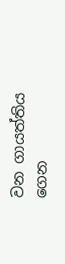වන ගායත්තිය ගෙන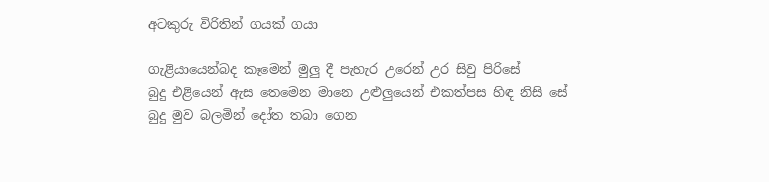අටකුරු විරිතින් ගයක් ගයා

ගැළියායෙන්බද කෑමෙන් මුලු‍ දී පැහැර උරෙන් උර සිවු පිරිසේ
බුදු එළියෙන් ඇස තෙමෙන මානෙ උළුලු‍යෙන් එකත්පස හිඳ නිසි සේ
බුදු මුව බලමින් දෝත තබා ගෙන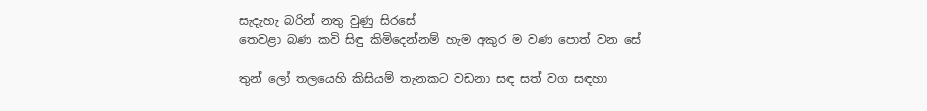සැදැහැ බරින් නතු වුණු සිරසේ
තෙවළා බණ කවි සිඳු කිමිදෙන්නම් හැම අකුර ම වණ පොත් වන සේ

තුන් ලෝ තලයෙහි කිසියම් තැනකට වඩනා සඳ සත් වග සඳහා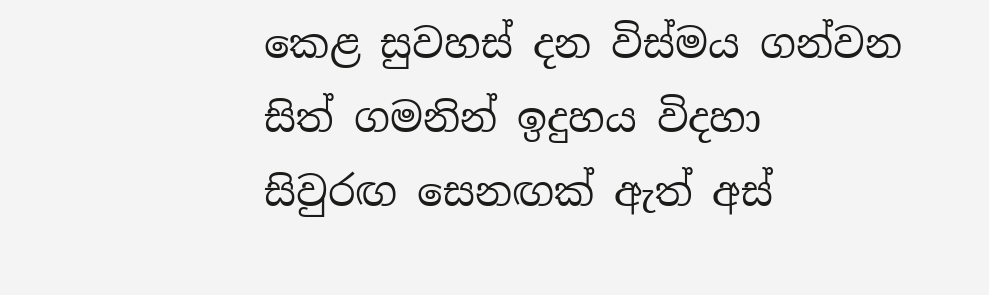කෙළ සුවහස් දන විස්මය ගන්වන සිත් ගමනින් ඉදුහය විදහා
සිවුරඟ සෙනඟක් ඇත් අස්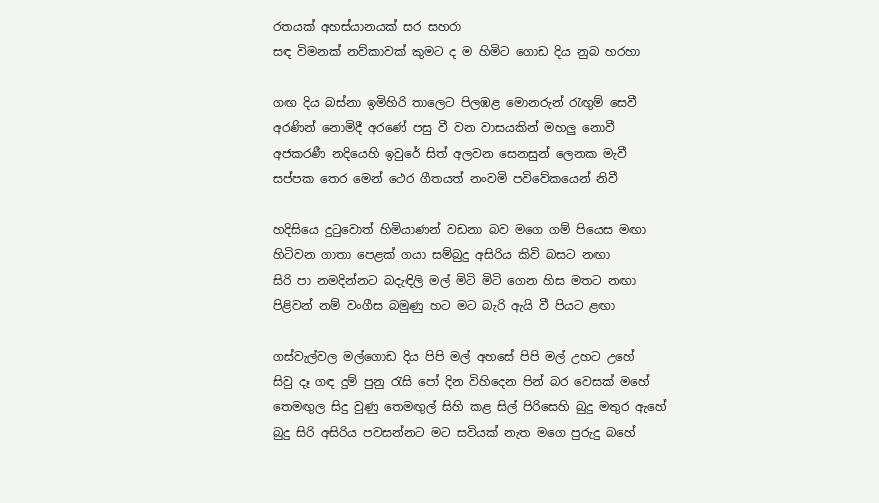රතයක් අහස්යානයක් සර සහරා
සඳ විමනක් නව්කාවක් කුමට ද ම හිමිට ගොඩ දිය නුබ හරහා

ගඟ දිය බස්නා ඉමිහිරි තාලෙට පිලඹළ මොනරුන් රැඟු‍ම් සෙවී
අරණින් නොමිදී අරණේ පසු වී වන වාසයකින් මහලු‍ නොවී
අජකරණී නදියෙහි ඉවුරේ සිත් අලවන සෙනසුන් ලෙනක මැවී
සප්පක තෙර මෙන් ථෙර ගීතයත් නංවමි පවිවේකයෙන් නිවී

හදිසියෙ දුටුවොත් හිමියාණන් වඩනා බව මගෙ ගම් පියෙස මඟා
හිටිවන ගාතා පෙළක් ගයා සම්බුදු අසිරිය කිවි බසට නඟා
සිරි පා නමදින්නට බදැඳිලි මල් මිටි මිටි ගෙන හිස මතට නඟා
පිළිවන් නම් වංගීස බමුණු හට මට බැරි ඇයි වී පියට ළඟා

ගස්වැල්වල මල්ගොඩ දිය පිපි මල් අහසේ පිපි මල් උහට උහේ
සිවු දෑ ගඳ දුම් පුනු රැසි පෝ දින විහිදෙන පින් බර වෙසක් මහේ
තෙමඟු‍ල සිදු වුණු තෙමඟු‍ල් සිහි කළ සිල් පිරිසෙහි බුදු මතුර ඇහේ
බුදු සිරි අසිරිය පවසන්නට මට සවියක් නැත මගෙ පුරුදු බහේ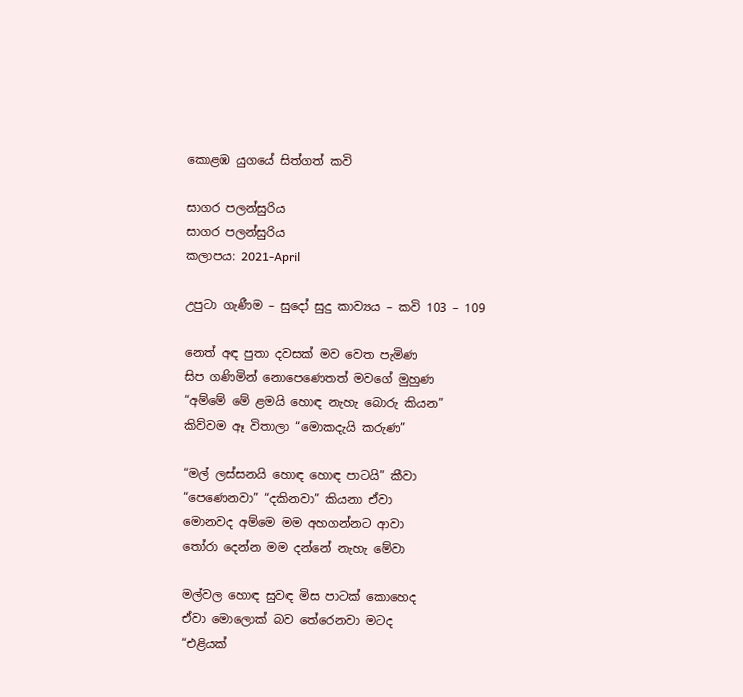කොළඹ යුගයේ සිත්ගත් කවි

සාගර පලන්සුරිය
සාගර පලන්සුරිය
කලාපය: 2021-April

උපුටා ගැණීම – සුදෝ සුදු කාව්‍යය – කවි 103 – 109

නෙත් අඳ පුතා දවසක් මව වෙත පැමිණ
සිප ගණිමින් නොපෙණෙතත් මවගේ මුහුණ
“අම්මේ මේ ළමයි හොඳ නැහැ බොරු කියන”
කිව්වම ඈ විතාලා “මොකදැයි කරුණ”

“මල් ලස්සනයි හොඳ හොඳ පාටයි” කීවා
“පෙණෙනවා” “දකිනවා” කියනා ඒවා
මොනවද අම්මෙ මම අහගන්නට ආවා
තෝරා දෙන්න මම දන්නේ නැහැ මේවා

මල්වල හොඳ සුවඳ මිස පාටක් කොහෙද
ඒවා මොලොක් බව තේරෙනවා මටද
“එළියක්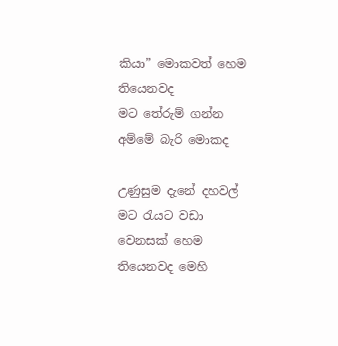කියා” මොකවත් හෙම තියෙනවද
මට තේරුම් ගන්න අම්මේ බැරි මොකද

උණුසුම දැනේ දහවල් මට රැයට වඩා
වෙනසක් හෙම තියෙනවද මෙහි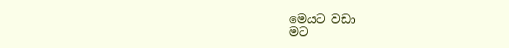මෙයට වඩා
මට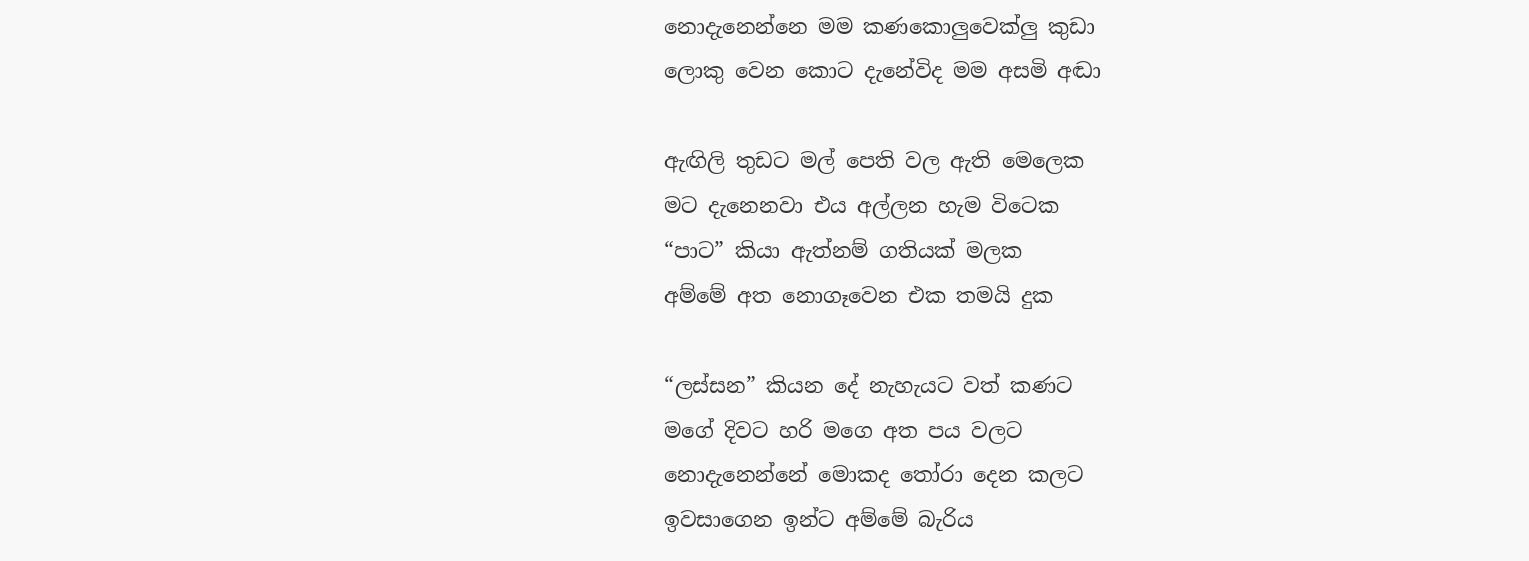නොදැනෙන්නෙ මම කණකොලුවෙක්ලු කුඩා
ලොකු වෙන කොට දැනේවිද මම අසමි අඬා

ඇඟිලි තුඩට මල් පෙති වල ඇති මෙලෙක
මට දැනෙනවා එය අල්ලන හැම විටෙක
“පාට” කියා ඇත්නම් ගතියක් මලක
අම්මේ අත නොගෑවෙන එක තමයි දුක

“ලස්සන” කියන දේ නැහැයට වත් කණට
මගේ දිවට හරි මගෙ අත පය වලට
නොදැනෙන්නේ මොකද තෝරා දෙන කලට
ඉවසාගෙන ඉන්ට අම්මේ බැරිය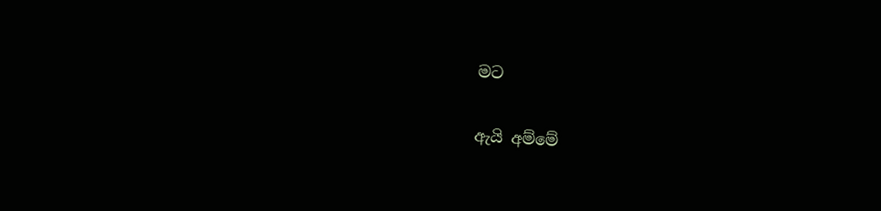මට

ඇයි අම්මේ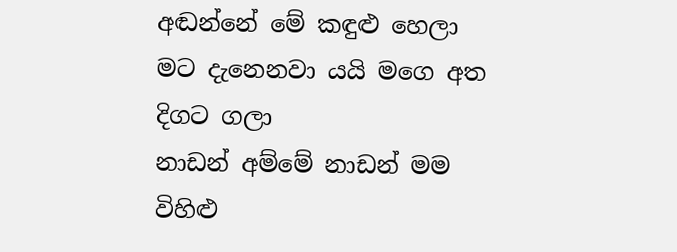අඬන්නේ මේ කඳුළු හෙලා
මට දැනෙනවා යයි මගෙ අත දිගට ගලා
නාඩන් අම්මේ නාඩන් මම විහිළු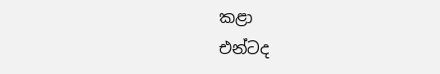කළා
එන්ටද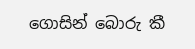ගොසින් බොරු කී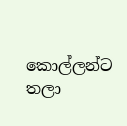කොල්ලන්ට තලා